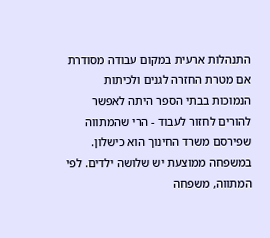התנהלות ארעית במקום עבודה מסודרת
אם מטרת החזרה לגנים ולכיתות הנמוכות בבתי הספר היתה לאפשר להורים לחזור לעבוד - הרי שהמתווה שפירסם משרד החינוך הוא כישלון. במשפחה ממוצעת יש שלושה ילדים. לפי המתווה, משפחה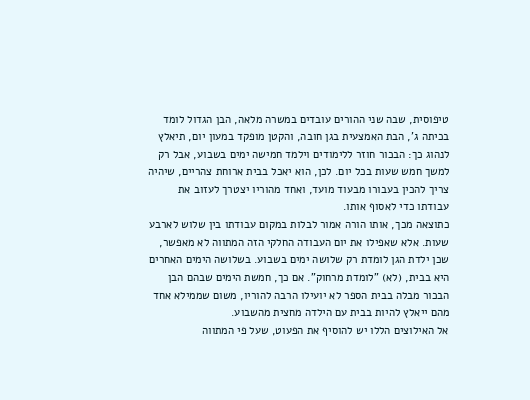טיפוסית, שבה שני ההורים עובדים במשרה מלאה, הבן הגדול לומד בכיתה ג', הבת האמצעית בגן חובה, והקטן מופקד במעון יום, תיאלץ לנהוג כך: הבכור חוזר ללימודים וילמד חמישה ימים בשבוע, אבל רק למשך חמש שעות בכל יום. לכן, הוא יאכל בבית ארוחת צהריים, שיהיה צריך להכין בעבורו מבעוד מועד, ואחד מהוריו יצטרך לעזוב את עבודתו כדי לאסוף אותו.
כתוצאה מכך, אותו הורה אמור לבלות במקום עבודתו בין שלוש לארבע שעות. אלא שאפילו את יום העבודה החלקי הזה המתווה לא מאפשר, שכן ילדת הגן לומדת רק שלושה ימים בשבוע. בשלושה הימים האחרים היא בבית, (לא) "לומדת מרחוק". אם כך, חמשת הימים שבהם הבן הבכור מבלה בבית הספר לא יועילו הרבה להוריו, משום שממילא אחד מהם ייאלץ להיות בבית עם הילדה מחצית מהשבוע.
אל האילוצים הללו יש להוסיף את הפעוט, שעל פי המתווה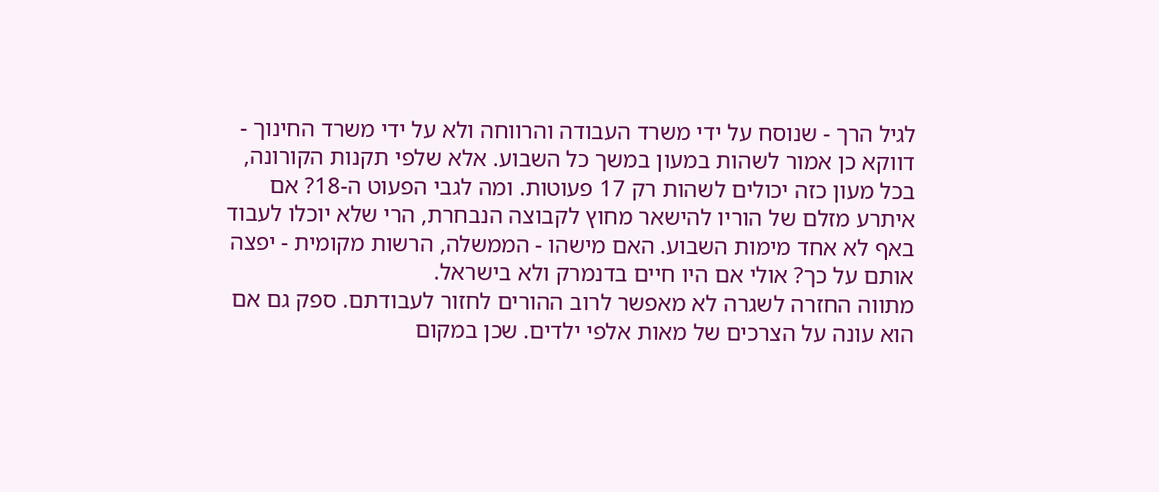לגיל הרך - שנוסח על ידי משרד העבודה והרווחה ולא על ידי משרד החינוך - דווקא כן אמור לשהות במעון במשך כל השבוע. אלא שלפי תקנות הקורונה, בכל מעון כזה יכולים לשהות רק 17 פעוטות. ומה לגבי הפעוט ה-18? אם איתרע מזלם של הוריו להישאר מחוץ לקבוצה הנבחרת, הרי שלא יוכלו לעבוד באף לא אחד מימות השבוע. האם מישהו - הממשלה, הרשות מקומית - יפצה אותם על כך? אולי אם היו חיים בדנמרק ולא בישראל.
מתווה החזרה לשגרה לא מאפשר לרוב ההורים לחזור לעבודתם. ספק גם אם הוא עונה על הצרכים של מאות אלפי ילדים. שכן במקום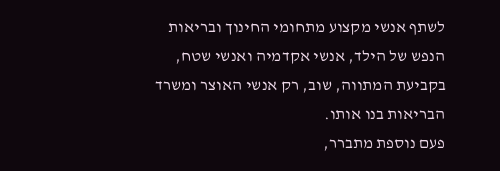לשתף אנשי מקצוע מתחומי החינוך ובריאות הנפש של הילד, אנשי אקדמיה ואנשי שטח, בקביעת המתווה, שוב, רק אנשי האוצר ומשרד הבריאות בנו אותו.
פעם נוספת מתברר,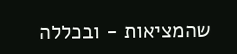שהמציאות - ובכללה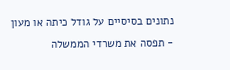נתונים בסיסיים על גודל כיתה או מעון - תפסה את משרדי הממשלה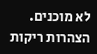לא מוכנים. הצהרות ריקות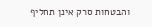והבטחות סרק אינן תחליף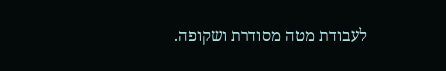לעבודת מטה מסודרת ושקופה.